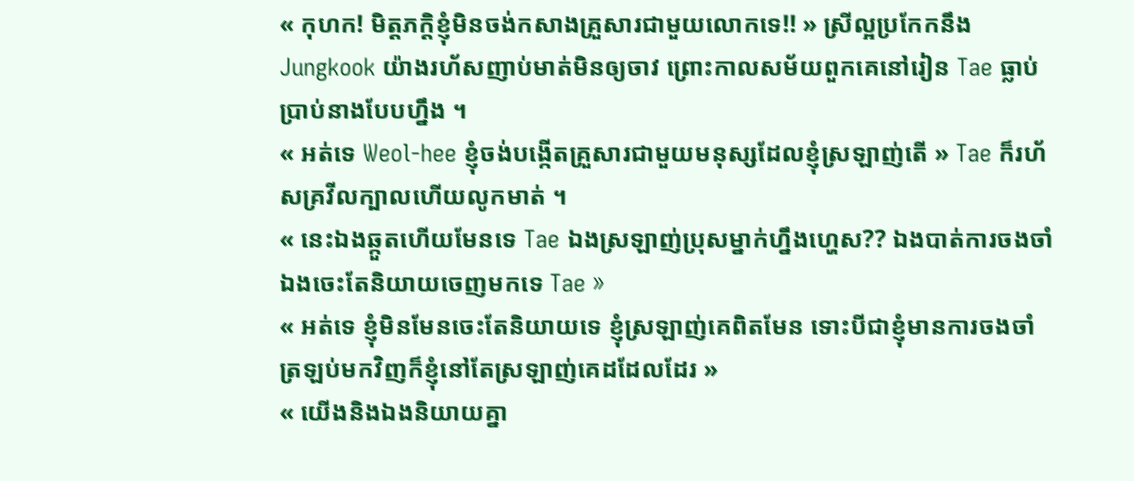« កុហក! មិត្តភក្តិខ្ញុំមិនចង់កសាងគ្រួសារជាមួយលោកទេ!! » ស្រីល្អប្រកែកនឹង Jungkook យ៉ាងរហ័សញាប់មាត់មិនឲ្យចាវ ព្រោះកាលសម័យពួកគេនៅរៀន Tae ធ្លាប់ប្រាប់នាងបែបហ្នឹង ។
« អត់ទេ Weol-hee ខ្ញុំចង់បង្កើតគ្រួសារជាមួយមនុស្សដែលខ្ញុំស្រឡាញ់តើ » Tae ក៏រហ័សគ្រវីលក្បាលហើយលូកមាត់ ។
« នេះឯងឆ្កួតហើយមែនទេ Tae ឯងស្រឡាញ់ប្រុសម្នាក់ហ្នឹងហ្ហេស?? ឯងបាត់ការចងចាំ ឯងចេះតែនិយាយចេញមកទេ Tae »
« អត់ទេ ខ្ញុំមិនមែនចេះតែនិយាយទេ ខ្ញុំស្រឡាញ់គេពិតមែន ទោះបីជាខ្ញុំមានការចងចាំត្រឡប់មកវិញក៏ខ្ញុំនៅតែស្រឡាញ់គេដដែលដែរ »
« យើងនិងឯងនិយាយគ្នា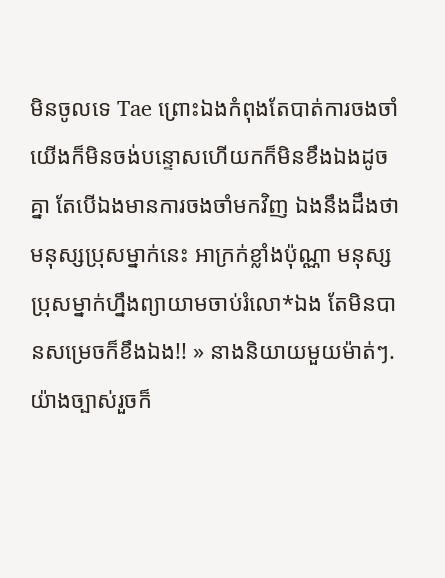មិនចូលទេ Tae ព្រោះឯងកំពុងតែបាត់ការចងចាំ យើងក៏មិនចង់បន្ទោសហើយកក៏មិនខឹងឯងដូចគ្នា តែបើឯងមានការចងចាំមកវិញ ឯងនឹងដឹងថាមនុស្សប្រុសម្នាក់នេះ អាក្រក់ខ្លាំងប៉ុណ្ណា មនុស្សប្រុសម្នាក់ហ្នឹងព្យាយាមចាប់រំលោ*ឯង តែមិនបានសម្រេចក៏ខឹងឯង!! » នាងនិយាយមួយម៉ាត់ៗ. យ៉ាងច្បាស់រួចក៏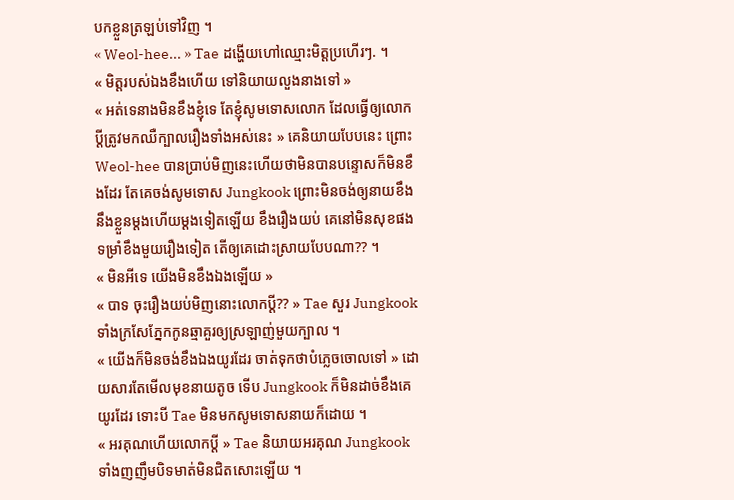បកខ្លួនត្រឡប់ទៅវិញ ។
« Weol-hee... » Tae ដង្ហើយហៅឈ្មោះមិត្តប្រហើរៗ. ។
« មិត្តរបស់ឯងខឹងហើយ ទៅនិយាយលួងនាងទៅ »
« អត់ទេនាងមិនខឹងខ្ញុំទេ តែខ្ញុំសូមទោសលោក ដែលធ្វើឲ្យលោកប្ដីត្រូវមកឈឺក្បាលរឿងទាំងអស់នេះ » គេនិយាយបែបនេះ ព្រោះ Weol-hee បានប្រាប់មិញនេះហើយថាមិនបានបន្ទោសក៏មិនខឹងដែរ តែគេចង់សូមទោស Jungkook ព្រោះមិនចង់ឲ្យនាយខឹងនឹងខ្លួនម្ដងហើយម្ដងទៀតឡើយ ខឹងរឿងយប់ គេនៅមិនសុខផង ទម្រាំខឹងមួយរឿងទៀត តើឲ្យគេដោះស្រាយបែបណា?? ។
« មិនអីទេ យើងមិនខឹងឯងឡើយ »
« បាទ ចុះរឿងយប់មិញនោះលោកប្ដី?? » Tae សួរ Jungkook ទាំងក្រសែភ្នែកកូនឆ្មាគួរឲ្យស្រឡាញ់មួយក្បាល ។
« យើងក៏មិនចង់ខឹងឯងយូរដែរ ចាត់ទុកថាបំភ្លេចចោលទៅ » ដោយសារតែមើលមុខនាយតូច ទើប Jungkook ក៏មិនដាច់ខឹងគេយូរដែរ ទោះបី Tae មិនមកសូមទោសនាយក៏ដោយ ។
« អរគុណហើយលោកប្ដី » Tae និយាយអរគុណ Jungkook ទាំងញញឹមបិទមាត់មិនជិតសោះឡើយ ។